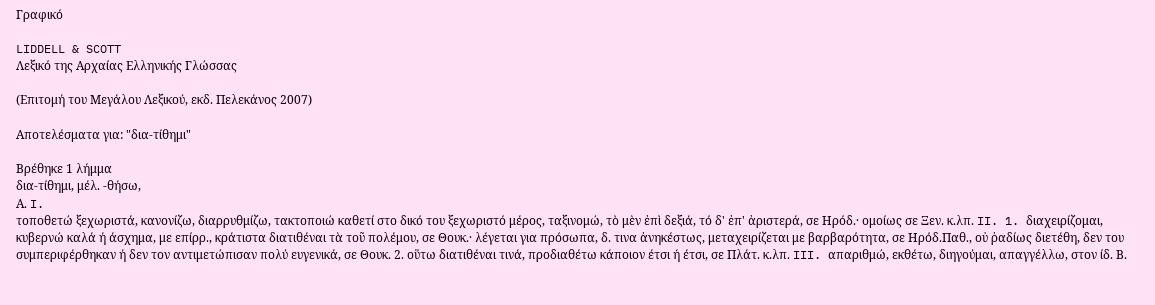Γραφικό

LIDDELL & SCOTT
Λεξικό της Αρχαίας Ελληνικής Γλώσσας

(Επιτομή του Μεγάλου Λεξικού, εκδ. Πελεκάνος 2007)

Αποτελέσματα για: "δια-τίθημι"

Βρέθηκε 1 λήμμα
δια-τίθημι, μέλ. -θήσω,
Α. I.
τοποθετώ ξεχωριστά, κανονίζω, διαρρυθμίζω, τακτοποιώ καθετί στο δικό του ξεχωριστό μέρος, ταξινομώ, τὸ μὲν ἐπὶ δεξιά, τό δ' ἐπ' ἀριστερά, σε Ηρόδ.· ομοίως σε Ξεν. κ.λπ. II. 1. διαχειρίζομαι, κυβερνώ καλά ή άσχημα, με επίρρ., κράτιστα διατιθέναι τὰ τοῦ πολέμου, σε Θουκ.· λέγεται για πρόσωπα, δ. τινα ἀνηκέστως, μεταχειρίζεται με βαρβαρότητα, σε Ηρόδ.Παθ., οὐ ῥαδίως διετέθη, δεν του συμπεριφέρθηκαν ή δεν τον αντιμετώπισαν πολύ ευγενικά, σε Θουκ. 2. οὕτω διατιθέναι τινά, προδιαθέτω κάποιον έτσι ή έτσι, σε Πλάτ. κ.λπ. III. απαριθμώ, εκθέτω, διηγούμαι, απαγγέλλω, στον ίδ. Β.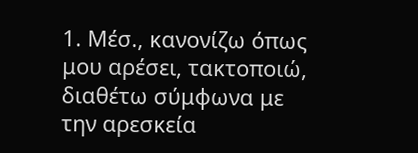1. Μέσ., κανονίζω όπως μου αρέσει, τακτοποιώ, διαθέτω σύμφωνα με την αρεσκεία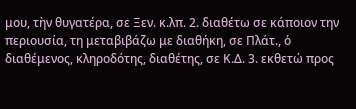μου, τὴν θυγατέρα, σε Ξεν. κ.λπ. 2. διαθέτω σε κάποιον την περιουσία, τη μεταβιβάζω με διαθήκη, σε Πλάτ., ὁ διαθέμενος, κληροδότης, διαθέτης, σε Κ.Δ. 3. εκθετώ προς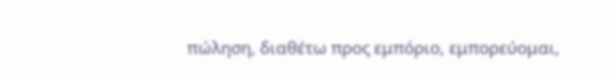πώληση, διαθέτω προς εμπόριο, εμπορεύομαι,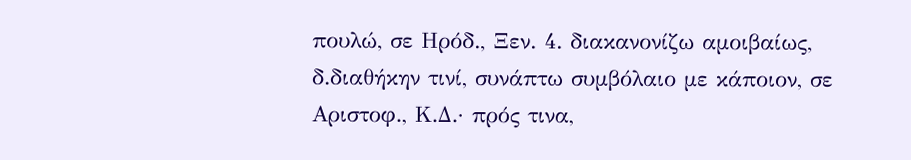πουλώ, σε Ηρόδ., Ξεν. 4. διακανονίζω αμοιβαίως, δ.διαθήκην τινί, συνάπτω συμβόλαιο με κάποιον, σε Αριστοφ., Κ.Δ.· πρός τινα,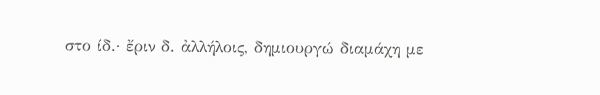στο ίδ.· ἔριν δ. ἀλλήλοις, δημιουργώ διαμάχη με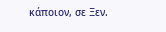κάποιον, σε Ξεν.